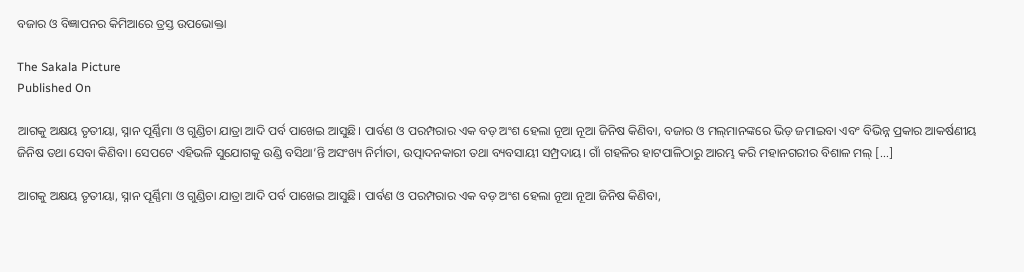ବଜାର ଓ ବିଜ୍ଞାପନର କିମିଆରେ ତ୍ରସ୍ତ ଉପଭୋକ୍ତା

The Sakala Picture
Published On

ଆଗକୁ ଅକ୍ଷୟ ତୃତୀୟା, ସ୍ନାନ ପୂର୍ଣ୍ଣିମା ଓ ଗୁଣ୍ଡିଚା ଯାତ୍ରା ଆଦି ପର୍ବ ପାଖେଇ ଆସୁଛି। ପାର୍ବଣ ଓ ପରମ୍ପରାର ଏକ ବଡ଼ ଅଂଶ ହେଲା ନୂଆ ନୂଆ ଜିନିଷ କିଣିବା, ବଜାର ଓ ମଲ୍‌‌ମାନଙ୍କରେ ଭିଡ଼ ଜମାଇବା ଏବଂ ବିଭିନ୍ନ ପ୍ରକାର ଆକର୍ଷଣୀୟ ଜିନିଷ ତଥା ସେବା କିଣିବା। ସେପଟେ ଏହିଭଳି ସୁଯୋଗକୁ ଉଣ୍ଡି ବସିଥା’ନ୍ତି ଅସଂଖ୍ୟ ନିର୍ମାତା, ଉତ୍ପାଦନକାରୀ ତଥା ବ୍ୟବସାୟୀ ସମ୍ପ୍ରଦାୟ। ଗାଁ ଗହଳିର ହାଟପାଳିଠାରୁ ଆରମ୍ଭ କରି ମହାନଗରୀର ବିଶାଳ ମଲ୍‌‌ […]

ଆଗକୁ ଅକ୍ଷୟ ତୃତୀୟା, ସ୍ନାନ ପୂର୍ଣ୍ଣିମା ଓ ଗୁଣ୍ଡିଚା ଯାତ୍ରା ଆଦି ପର୍ବ ପାଖେଇ ଆସୁଛି। ପାର୍ବଣ ଓ ପରମ୍ପରାର ଏକ ବଡ଼ ଅଂଶ ହେଲା ନୂଆ ନୂଆ ଜିନିଷ କିଣିବା,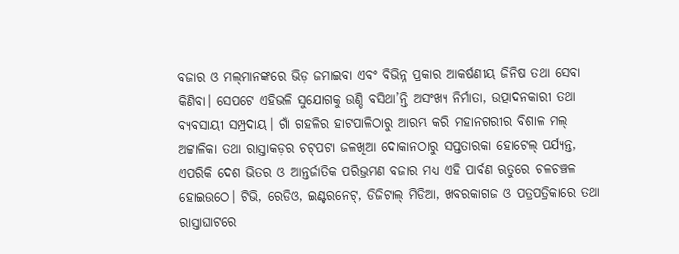ବଜାର ଓ ମଲ୍‌‌ମାନଙ୍କରେ ଭିଡ଼ ଜମାଇବା ଏବଂ ବିଭିନ୍ନ ପ୍ରକାର ଆକର୍ଷଣୀୟ ଜିନିଷ ତଥା ସେବା କିଣିବା। ସେପଟେ ଏହିଭଳି ସୁଯୋଗକୁ ଉଣ୍ଡି ବସିଥା’ନ୍ତି ଅସଂଖ୍ୟ ନିର୍ମାତା, ଉତ୍ପାଦନକାରୀ ତଥା ବ୍ୟବସାୟୀ ସମ୍ପ୍ରଦାୟ। ଗାଁ ଗହଳିର ହାଟପାଳିଠାରୁ ଆରମ୍ଭ କରି ମହାନଗରୀର ବିଶାଳ ମଲ୍‌‌ ଅଟ୍ଟାଳିକା ତଥା ରାସ୍ତାକଡ଼ର ଚଟ୍‌‌ପଟା ଜଳଖିଆ ଦୋକାନଠାରୁ ସପ୍ତତାରକା ହୋଟେଲ୍‌‌ ପର୍ଯ୍ୟନ୍ତ, ଏପରିକି ଦେଶ ଭିତର ଓ ଆନ୍ତର୍ଜାତିକ ପରିଭ୍ରମଣ ବଜାର ମଧ୍ୟ ଏହି ପାର୍ବଣ ଋତୁରେ ଚଳଚଞ୍ଚଳ ହୋଇଉଠେ। ଟିଭି, ରେଡିଓ, ଇଣ୍ଟରନେଟ୍‌‌, ଡିଜିଟାଲ୍‌‌ ମିଡିଆ, ଖବରକାଗଜ ଓ ପତ୍ରପତ୍ରିକାରେ ତଥା ରାସ୍ତାଘାଟରେ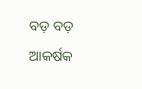ବଡ଼ ବଡ଼ ଆକର୍ଷକ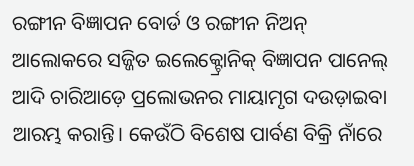ରଙ୍ଗୀନ ବିଜ୍ଞାପନ ବୋର୍ଡ ଓ ରଙ୍ଗୀନ ନିଅନ୍‌‌ ଆଲୋକରେ ସଜ୍ଜିତ ଇଲେକ୍ଟ୍ରୋନିକ୍‌‌ ବିଜ୍ଞାପନ ପାନେଲ୍‌‌ ଆଦି ଚାରିଆଡ଼େ ପ୍ରଲୋଭନର ମାୟାମୃଗ ଦଉଡ଼ାଇବା ଆରମ୍ଭ କରାନ୍ତି। କେଉଁଠି ବିଶେଷ ପାର୍ବଣ ବିକ୍ରି ନାଁରେ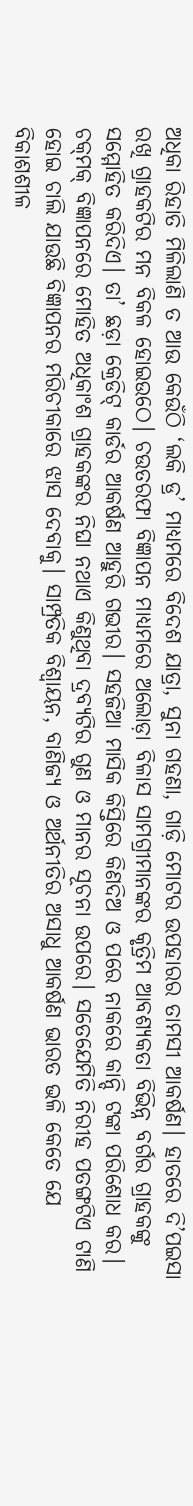ଅଧିକା ରିହାତି ମିଳିଲାଣି ତ ଆଉ କେଉଁଠି ‘ଲକି ଡ୍ର’ ମାଧ୍ୟମରେ ବିଦେଶ ଯାତ୍ରା, ସୁନା ଗହଣା, ଗାଡ଼ି ମୋଟର ଉପହାରର ତାମସୀ ଆକର୍ଷଣ। ହାତରେ ଦି’ପଇସା ରଖି ଗ୍ରାହକଟିର ମନ ବିକଳ ହୋଇଉଠେ। ଚଉତରଫା ବିଜ୍ଞାପନ ମାଧ୍ୟମରେ ଅଲୋଡ଼ା ବିଳାସ ସାମଗ୍ରୀମାନଙ୍କର କୃତ୍ରିମ ଆବଶ୍ୟକତା ବିଭିନ୍ନ ବର୍ଗର ଗ୍ରାହକଙ୍କୁ ସମ୍ମୋହିତ କରିଦିଏ। ତା’ ଛଡ଼ା କ୍ରେଡିଟ୍‌‌ କାର୍ଡର ଆକର୍ଷଣ ଆହୁରି ଗଭୀର। ସହଜିଆ ମାସିକ କିସ୍ତିରେ କିଣଦିଅ ଓ ପରେ ନାକରେ କାନ୍ଦି ଟଙ୍କା ପରିଶୋଧ କର। ଚକ୍‌‌ମକ୍‌‌ ବିଜ୍ଞାପନରେ ମୋହିତ ଅଧିକାଂଶ ଗ୍ରାହକଙ୍କର ନିଘା ନଥାଏ କିଣୁଥିବା ଦ୍ରବ୍ୟଟିର ଗୁଣ ଓ ମାନର ସୂଚନା ଉପରେ। ସତେଯେମିତି ନିରୀହ ପତଙ୍ଗଟିଏ ଟାଣି ହୋଇ ଚାଲି ଯାଉଛି ବିଜ୍ଞାପନର ମରିଚୀକାରେ ଝାସ ଦେବାକୁ। ସାମ୍ପ୍ରତିକ ବିଶ୍ୱାୟନ, ବାଣିଜ୍ୟ ଓ ଅର୍ଥନୀତିର ଅସାଧୁ ଆକର୍ଷଣ ଭାରତ ଭଳି କେତେ ଯେ ବିକାଶଶୀଳ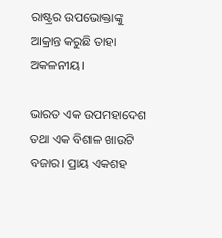ରାଷ୍ଟ୍ରର ଉପଭୋକ୍ତାଙ୍କୁ ଆକ୍ରାନ୍ତ କରୁଛି ତାହା ଅକଳନୀୟ।

ଭାରତ ଏକ ଉପମହାଦେଶ ତଥା ଏକ ବିଶାଳ ଖାଉଟି ବଜାର। ପ୍ରାୟ ଏକଶହ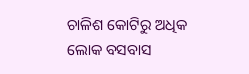ଚାଳିଶ କୋଟିରୁ ଅଧିକ ଲୋକ ବସବାସ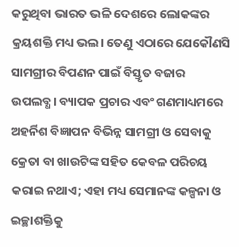କରୁଥିବା ଭାରତ ଭଳି ଦେଶରେ ଲୋକଙ୍କର କ୍ରୟଶକ୍ତି ମଧ୍ୟ ଭଲ। ତେଣୁ ଏଠାରେ ଯେକୌଣସି ସାମଗ୍ରୀର ବିପଣନ ପାଇଁ ବିସ୍ତୃତ ବଜାର ଉପଲବ୍ଧ। ବ୍ୟାପକ ପ୍ରଚାର ଏବଂ ଗଣମାଧ୍ୟମରେ ଅହର୍ନିଶ ବିଜ୍ଞାପନ ବିଭିନ୍ନ ସାମଗ୍ରୀ ଓ ସେବାକୁ କ୍ରେତା ବା ଖାଉଟିଙ୍କ ସହିତ କେବଳ ପରିଚୟ କରାଇ ନଥାଏ; ଏହା ମଧ୍ୟ ସେମାନଙ୍କ କଳ୍ପନା ଓ ଇଚ୍ଛାଶକ୍ତିକୁ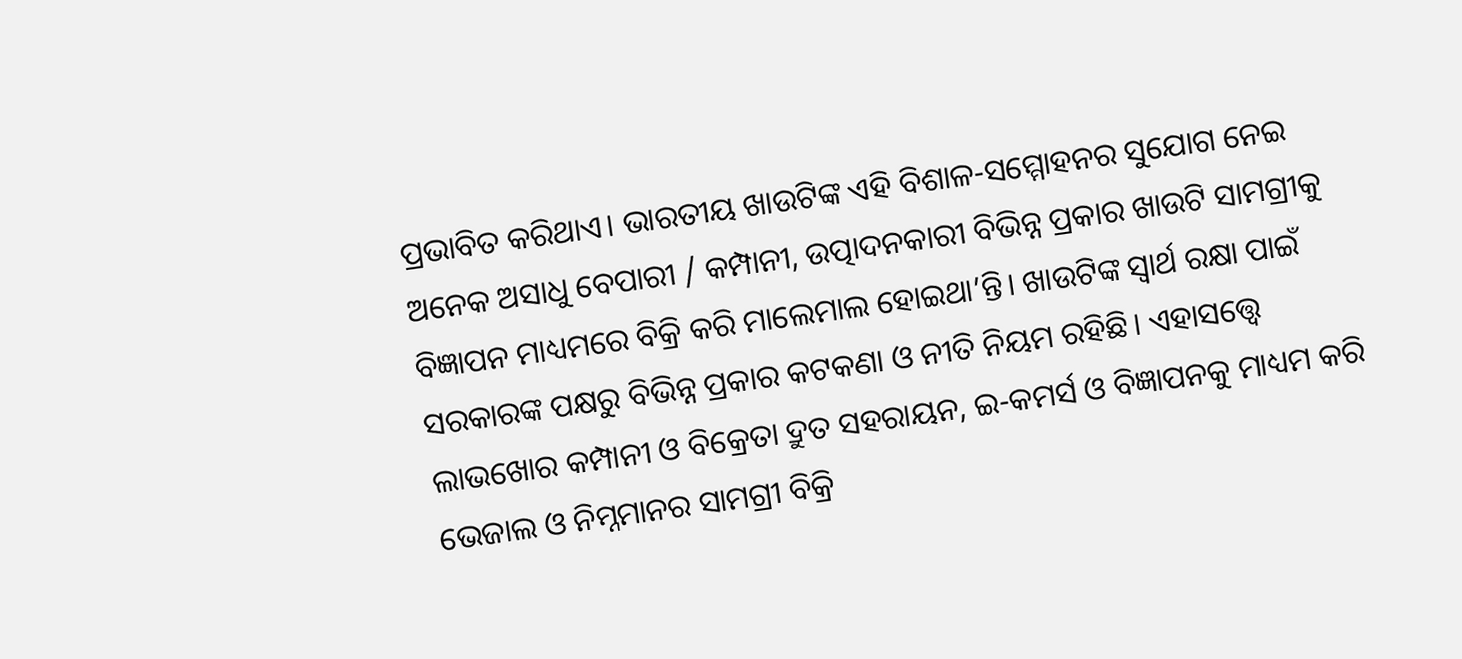ପ୍ରଭାବିତ କରିଥାଏ। ଭାରତୀୟ ଖାଉଟିଙ୍କ ଏହି ବିଶାଳ-ସମ୍ମୋହନର ସୁଯୋଗ ନେଇ ଅନେକ ଅସାଧୁ ବେପାରୀ / କମ୍ପାନୀ, ଉତ୍ପାଦନକାରୀ ବିଭିନ୍ନ ପ୍ରକାର ଖାଉଟି ସାମଗ୍ରୀକୁ ବିଜ୍ଞାପନ ମାଧ୍ୟମରେ ବିକ୍ରି କରି ମାଲେମାଲ ହୋଇଥା’ନ୍ତି। ଖାଉଟିଙ୍କ ସ୍ୱାର୍ଥ ରକ୍ଷା ପାଇଁ ସରକାରଙ୍କ ପକ୍ଷରୁ ବିଭିନ୍ନ ପ୍ରକାର କଟକଣା ଓ ନୀତି ନିୟମ ରହିଛି। ଏହାସତ୍ତ୍ବେ ଲାଭଖୋର କମ୍ପାନୀ ଓ ବିକ୍ରେତା ଦ୍ରୁତ ସହରାୟନ, ଇ-କମର୍ସ ଓ ବିଜ୍ଞାପନକୁ ମାଧ୍ୟମ କରି ଭେଜାଲ ଓ ନିମ୍ନମାନର ସାମଗ୍ରୀ ବିକ୍ରି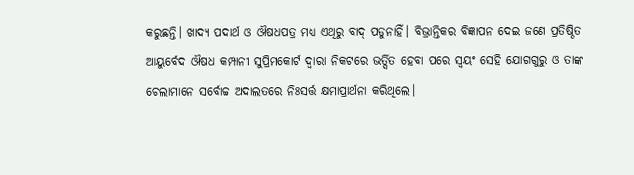କରୁଛନ୍ତି। ଖାଦ୍ୟ ପଦାର୍ଥ ଓ ଔଷଧପତ୍ର ମଧ୍ୟ ଏଥିରୁ ବାଦ୍‌‌ ପଡୁନାହିଁ। ବିଭ୍ରାନ୍ତିକର ବିଜ୍ଞାପନ ଦେଇ ଜଣେ ପ୍ରତିଷ୍ଠିତ ଆୟୁର୍ବେଦ ଔଷଧ କମ୍ପାନୀ ସୁପ୍ରିମକୋର୍ଟ ଦ୍ୱାରା ନିକଟରେ ଭର୍ତ୍ସିତ ହେବା ପରେ ସ୍ୱୟଂ ସେହି ଯୋଗଗୁରୁ ଓ ତାଙ୍କ ଚେଲାମାନେ ସର୍ବୋଚ୍ଚ ଅଦାଲତରେ ନିଃସର୍ତ୍ତ କ୍ଷମାପ୍ରାର୍ଥନା କରିଥିଲେ।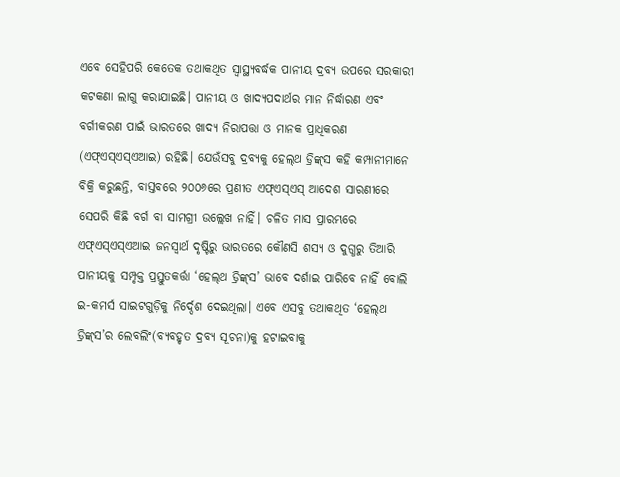ଏବେ ସେହିପରି କେତେକ ତଥାକଥିତ ସ୍ୱାସ୍ଥ୍ୟବର୍ଦ୍ଧକ ପାନୀୟ ଦ୍ରବ୍ୟ ଉପରେ ସରକାରୀ କଟକଣା ଲାଗୁ କରାଯାଇଛି। ପାନୀୟ ଓ ଖାଦ୍ୟପଦାର୍ଥର ମାନ ନିର୍ଦ୍ଧାରଣ ଏବଂ ବର୍ଗୀକରଣ ପାଇଁ ଭାରତରେ ଖାଦ୍ୟ ନିରାପତ୍ତା ଓ ମାନକ ପ୍ରାଧିକରଣ (ଏଫ୍‌‌ଏସ୍‌‌ଏସ୍‌‌ଏଆଇ) ରହିଛି। ଯେଉଁସବୁ ଦ୍ରବ୍ୟକୁ ହେଲ୍‌‌ଥ ଡ୍ରିଙ୍କ୍‌‌ସ କହି କମ୍ପାନୀମାନେ ବିକ୍ରି କରୁଛନ୍ତି, ବାସ୍ତବରେ ୨୦୦୬ରେ ପ୍ରଣୀତ ଏଫ୍‌‌ଏସ୍‌‌ଏସ୍‌‌ ଆଦେଶ ସାରଣୀରେ ସେପରି କିଛି ବର୍ଗ ବା ସାମଗ୍ରୀ ଉଲ୍ଲେଖ ନାହିଁ। ଚଳିତ ମାସ ପ୍ରାରମ୍ଭରେ ଏଫ୍‌‌ଏସ୍‌‌ଏସ୍‌‌ଏଆଇ ଜନସ୍ୱାର୍ଥ ଦୃଷ୍ଟିରୁ ଭାରତରେ କୌଣସି ଶସ୍ୟ ଓ ଦୁଗ୍ଧରୁ ତିଆରି ପାନୀୟକୁ ସମ୍ପୃକ୍ତ ପ୍ରସ୍ତୁତକର୍ତ୍ତା ‘ହେଲ୍‌‌ଥ ଡ୍ରିଙ୍କ୍‌‌ସ’ ଭାବେ ଦର୍ଶାଇ ପାରିବେ ନାହିଁ ବୋଲି ଇ-କମର୍ସ ସାଇଟଗୁଡ଼ିକୁ ନିର୍ଦ୍ଦେଶ ଦେଇଥିଲା। ଏବେ ଏସବୁ ତଥାକଥିତ ‘ହେଲ୍‌‌ଥ ଡ୍ରିଙ୍କ୍‌‌ସ’ର ଲେବଲିଂ(ବ୍ୟବହୃତ ଦ୍ରବ୍ୟ ସୂଚନା)କୁ ହଟାଇବାକୁ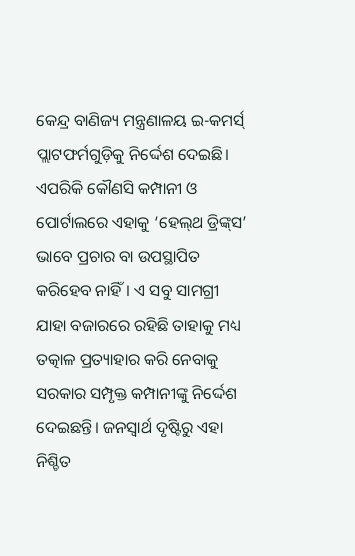କେନ୍ଦ୍ର ବାଣିଜ୍ୟ ମନ୍ତ୍ରଣାଳୟ ଇ-କମର୍ସ୍‌‌ ପ୍ଲାଟଫର୍ମଗୁଡ଼ିକୁ ନିର୍ଦ୍ଦେଶ ଦେଇଛି। ଏପରିକି କୌଣସି କମ୍ପାନୀ ଓ ପୋର୍ଟାଲରେ ଏହାକୁ ‘ହେଲ୍‌‌ଥ ଡ୍ରିଙ୍କ୍‌‌ସ’ ଭାବେ ପ୍ରଚାର ବା ଉପସ୍ଥାପିତ କରିହେବ ନାହିଁ। ଏ ସବୁ ସାମଗ୍ରୀ ଯାହା ବଜାରରେ ରହିଛି ତାହାକୁ ମଧ୍ୟ ତତ୍କାଳ ପ୍ରତ୍ୟାହାର କରି ନେବାକୁ ସରକାର ସମ୍ପୃକ୍ତ କମ୍ପାନୀଙ୍କୁ ନିର୍ଦ୍ଦେଶ ଦେଇଛନ୍ତି। ଜନସ୍ୱାର୍ଥ ଦୃଷ୍ଟିରୁ ଏହା ନିଶ୍ଚିତ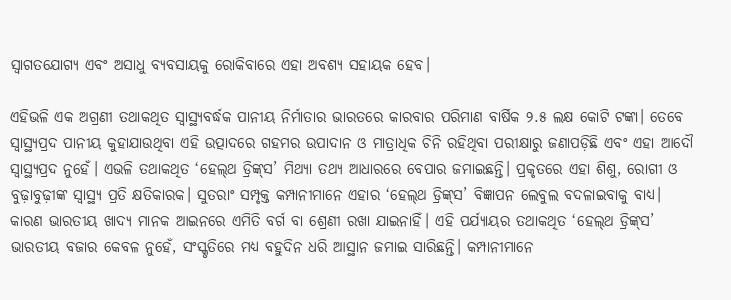ସ୍ୱାଗତଯୋଗ୍ୟ ଏବଂ ଅସାଧୁ ବ୍ୟବସାୟକୁ ରୋକିବାରେ ଏହା ଅବଶ୍ୟ ସହାୟକ ହେବ।

ଏହିଭଳି ଏକ ଅଗ୍ରଣୀ ତଥାକଥିତ ସ୍ୱାସ୍ଥ୍ୟବର୍ଦ୍ଧକ ପାନୀୟ ନିର୍ମାତାର ଭାରତରେ କାରବାର ପରିମାଣ ବାର୍ଷିକ ୨.୫ ଲକ୍ଷ କୋଟି ଟଙ୍କା। ତେବେ ସ୍ୱାସ୍ଥ୍ୟପ୍ରଦ ପାନୀୟ କୁହାଯାଉଥିବା ଏହି ଉତ୍ପାଦରେ ଗହମର ଉପାଦାନ ଓ ମାତ୍ରାଧିକ ଚିନି ରହିଥିବା ପରୀକ୍ଷାରୁ ଜଣାପଡ଼ିଛି ଏବଂ ଏହା ଆଦୌ ସ୍ୱାସ୍ଥ୍ୟପ୍ରଦ ନୁହେଁ। ଏଭଳି ତଥାକଥିତ ‘ହେଲ୍‌‌ଥ ଡ୍ରିଙ୍କ୍‌‌ସ’ ମିଥ୍ୟା ତଥ୍ୟ ଆଧାରରେ ବେପାର ଜମାଇଛନ୍ତି। ପ୍ରକୃତରେ ଏହା ଶିଶୁ, ରୋଗୀ ଓ ବୁଢ଼ାବୁଢ଼ୀଙ୍କ ସ୍ୱାସ୍ଥ୍ୟ ପ୍ରତି କ୍ଷତିକାରକ। ସୁତରାଂ ସମ୍ପୃକ୍ତ କମ୍ପାନୀମାନେ ଏହାର ‘ହେଲ୍‌‌ଥ ଡ୍ରିଙ୍କ୍‌‌ସ’ ବିଜ୍ଞାପନ ଲେବୁଲ ବଦଳାଇବାକୁ ବାଧ୍ୟ। କାରଣ ଭାରତୀୟ ଖାଦ୍ୟ ମାନକ ଆଇନରେ ଏମିତି ବର୍ଗ ବା ଶ୍ରେଣୀ ରଖା ଯାଇନାହିଁ। ଏହି ପର୍ଯ୍ୟାୟର ତଥାକଥିତ ‘ହେଲ୍‌‌ଥ ଡ୍ରିଙ୍କ୍‌‌ସ’ ଭାରତୀୟ ବଜାର କେବଳ ନୁହେଁ, ସଂସ୍କୃତିରେ ମଧ୍ୟ ବହୁଦିନ ଧରି ଆସ୍ଥାନ ଜମାଇ ସାରିଛନ୍ତି। କମ୍ପାନୀମାନେ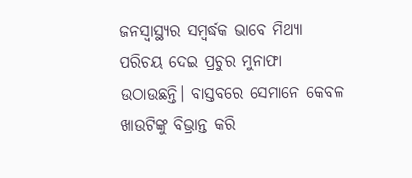ଜନସ୍ୱାସ୍ଥ୍ୟର ସମ୍ବର୍ଦ୍ଧକ ଭାବେ ମିଥ୍ୟା ପରିଚୟ ଦେଇ ପ୍ରଚୁର ମୁନାଫା ଉଠାଉଛନ୍ତି। ବାସ୍ତବରେ ସେମାନେ କେବଳ ଖାଉଟିଙ୍କୁ ବିଭ୍ରାନ୍ତ କରି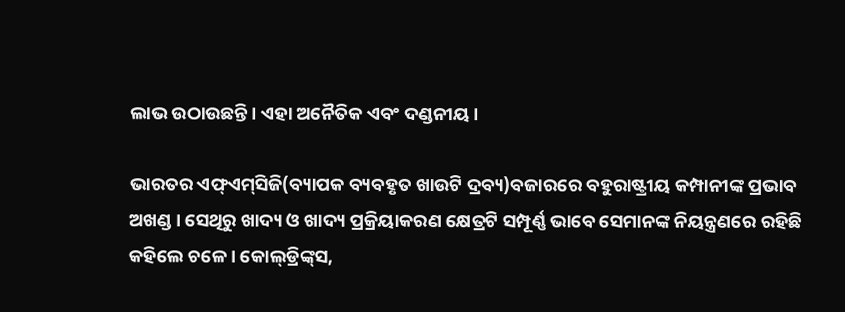ଲାଭ ଉଠାଉଛନ୍ତି। ଏହା ଅନୈତିକ ଏବଂ ଦଣ୍ଡନୀୟ।

ଭାରତର ଏଫ୍‌‌ଏମ୍‌‌ସିଜି(ବ୍ୟାପକ ବ୍ୟବହୃତ ଖାଉଟି ଦ୍ରବ୍ୟ)ବଜାରରେ ବହୁରାଷ୍ଟ୍ରୀୟ କମ୍ପାନୀଙ୍କ ପ୍ରଭାବ ଅଖଣ୍ଡ। ସେଥିରୁ ଖାଦ୍ୟ ଓ ଖାଦ୍ୟ ପ୍ରକ୍ରିୟାକରଣ କ୍ଷେତ୍ରଟି ସମ୍ପୂର୍ଣ୍ଣ ଭାବେ ସେମାନଙ୍କ ନିୟନ୍ତ୍ରଣରେ ରହିଛି କହିଲେ ଚଳେ। କୋଲ୍‌‌ଡ୍ରିଙ୍କ୍‌‌ସ,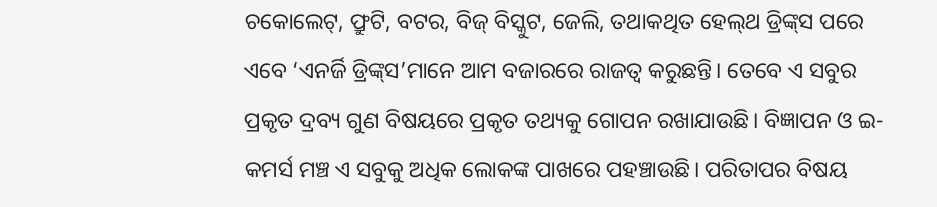ଚକୋଲେଟ୍‌‌, ଫ୍ରୁଟି, ବଟର, ବିଜ୍‌‌ ବିସ୍କୁଟ, ଜେଲି, ତଥାକଥିତ ହେଲ୍‌‌ଥ ଡ୍ରିଙ୍କ୍‌‌ସ ପରେ ଏବେ ‘ଏନର୍ଜି ଡ୍ରିଙ୍କ୍‌‌ସ’ମାନେ ଆମ ବଜାରରେ ରାଜତ୍ୱ କରୁଛନ୍ତି। ତେବେ ଏ ସବୁର ପ୍ରକୃତ ଦ୍ରବ୍ୟ ଗୁଣ ବିଷୟରେ ପ୍ରକୃତ ତଥ୍ୟକୁ ଗୋପନ ରଖାଯାଉଛି। ବିଜ୍ଞାପନ ଓ ଇ-କମର୍ସ ମଞ୍ଚ ଏ ସବୁକୁ ଅଧିକ ଲୋକଙ୍କ ପାଖରେ ପହଞ୍ଚାଉଛି। ପରିତାପର ବିଷୟ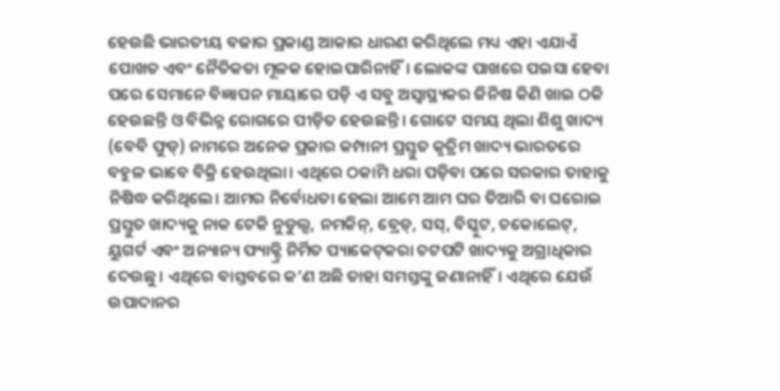ହେଉଛି ଭାରତୀୟ ବଜାର ପ୍ରକାଣ୍ଡ ଆକାର ଧାରଣ କରିଥିଲେ ମଧ୍ୟ ଏହା ଏଯାଏଁ ପୋଖତ ଏବଂ ନୈତିକତା ମୂଳକ ହୋଇପାରିନାହିଁ। ଲୋକଙ୍କ ପାଖରେ ପଇସା ହେବା ପରେ ସେମାନେ ବିଜ୍ଞାପନ ମାୟାରେ ପଡ଼ି ଏ ସବୁ ଅସ୍ୱାସ୍ଥ୍ୟକର ଜିନିଷ କିଣି ଖାଇ ଠକି ହେଉଛନ୍ତି ଓ ବିଭିନ୍ନ ରୋଗରେ ପୀଡ଼ିତ ହେଉଛନ୍ତି। ଗୋଟେ ସମୟ ଥିଲା ଶିଶୁ ଖାଦ୍ୟ (ବେବି ଫୁଡ୍‌‌) ନାମରେ ଅନେକ ପ୍ରକାର କମ୍ପାନୀ ପ୍ରସ୍ତୁତ କୃତ୍ରିମ ଖାଦ୍ୟ ଭାରତରେ ବହୁଳ ଭାବେ ବିକ୍ରି ହେଉଥିଲା। ଏଥିରେ ଠକାମି ଧରା ପଡ଼ିବା ପରେ ସରକାର ତାହାକୁ ନିଷିଦ୍ଧ କରିଥିଲେ। ଆମର ନିର୍ବୋଧତା ହେଲା ଆମେ ଆମ ଘର ତିଆରି ବା ଘରୋଇ ପ୍ରସ୍ତୁତ ଖାଦ୍ୟକୁ ନାକ ଟେକି ନୁଡୁଲ୍ସ, ନମକିନ୍‌‌, ବ୍ରେଡ୍‌‌, ସସ୍‌‌, ବିସ୍କୁଟ, ଚକୋଲେଟ୍‌‌, ୟୁଗର୍ଟ ଏବଂ ଅନ୍ୟାନ୍ୟ ଫ୍ୟାକ୍ଟ୍ରି ନିର୍ମିତ ପ୍ୟାକେଟ୍‌‌କରା ଚଟପଟି ଖାଦ୍ୟକୁ ଅଗ୍ରାଧିକାର ଦେଉଛୁ। ଏଥିରେ ବାସ୍ତବରେ କ’ଣ ଅଛି ତାହା ସମସ୍ତଙ୍କୁ ଜଣାନାହିଁ। ଏଥିରେ ଯେଉଁ ଉପାଦାନର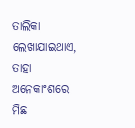ତାଲିକା ଲେଖାଯାଇଥାଏ, ତାହା ଅନେକାଂଶରେ ମିଛ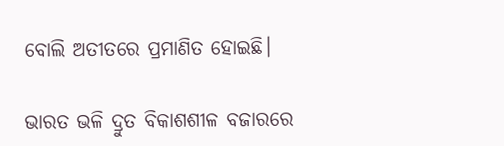ବୋଲି ଅତୀତରେ ପ୍ରମାଣିତ ହୋଇଛି।

ଭାରତ ଭଳି ଦ୍ରୁତ ବିକାଶଶୀଳ ବଜାରରେ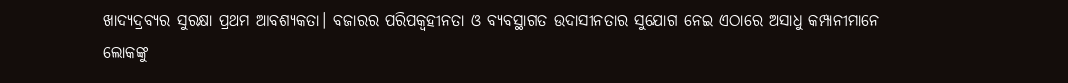ଖାଦ୍ୟଦ୍ରବ୍ୟର ସୁରକ୍ଷା ପ୍ରଥମ ଆବଶ୍ୟକତା। ବଜାରର ପରିପକ୍ୱହୀନତା ଓ ବ୍ୟବସ୍ଥାଗତ ଉଦାସୀନତାର ସୁଯୋଗ ନେଇ ଏଠାରେ ଅସାଧୁ କମ୍ପାନୀମାନେ ଲୋକଙ୍କୁ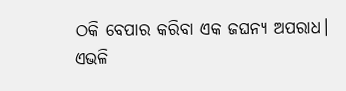ଠକି ବେପାର କରିବା ଏକ ଜଘନ୍ୟ ଅପରାଧ। ଏଭଳି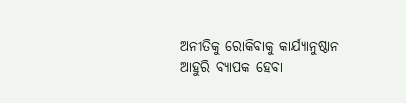ଅନୀତିକୁ ରୋକିବାକୁ କାର୍ଯ୍ୟାନୁଷ୍ଠାନ ଆହୁରି ବ୍ୟାପକ ହେବା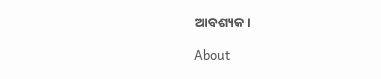ଆବଶ୍ୟକ।

About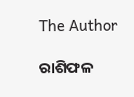The Author

ରାଶିଫଳ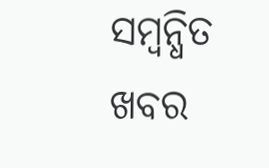ସମ୍ବନ୍ଧିତ ଖବର